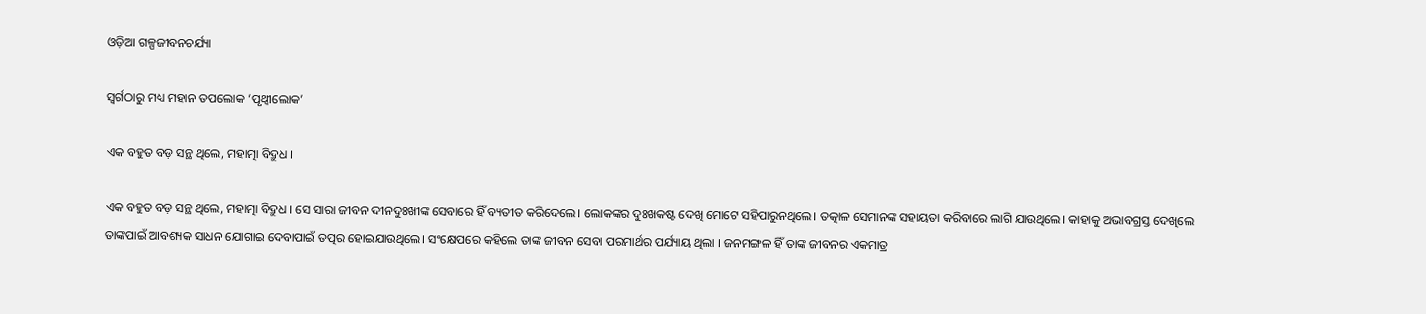ଓଡ଼ିଆ ଗଳ୍ପଜୀବନଚର୍ଯ୍ୟା

ସ୍ୱର୍ଗଠାରୁ ମଧ୍ୟ ମହାନ ତପଲୋକ ‘ପୃଥ୍ୱୀଲୋକ’

ଏକ ବହୁତ ବଡ଼ ସନ୍ଥ ଥିଲେ, ମହାତ୍ମା ବିଦ୍ରୁଧ ।

ଏକ ବହୁତ ବଡ଼ ସନ୍ଥ ଥିଲେ, ମହାତ୍ମା ବିଦ୍ରୁଧ । ସେ ସାରା ଜୀବନ ଦୀନଦୁଃଖୀଙ୍କ ସେବାରେ ହିଁ ବ୍ୟତୀତ କରିଦେଲେ। ଲୋକଙ୍କର ଦୁଃଖକଷ୍ଟ ଦେଖି ମୋଟେ ସହିପାରୁନଥିଲେ। ତତ୍କାଳ ସେମାନଙ୍କ ସହାୟତା କରିବାରେ ଲାଗି ଯାଉଥିଲେ। କାହାକୁ ଅଭାବଗ୍ରସ୍ତ ଦେଖିଲେ ତାଙ୍କପାଇଁ ଆବଶ୍ୟକ ସାଧନ ଯୋଗାଇ ଦେବାପାଇଁ ତତ୍ପର ହୋଇଯାଉଥିଲେ। ସଂକ୍ଷେପରେ କହିଲେ ତାଙ୍କ ଜୀବନ ସେବା ପରମାର୍ଥର ପର୍ଯ୍ୟାୟ ଥିଲା । ଜନମଙ୍ଗଳ ହିଁ ତାଙ୍କ ଜୀବନର ଏକମାତ୍ର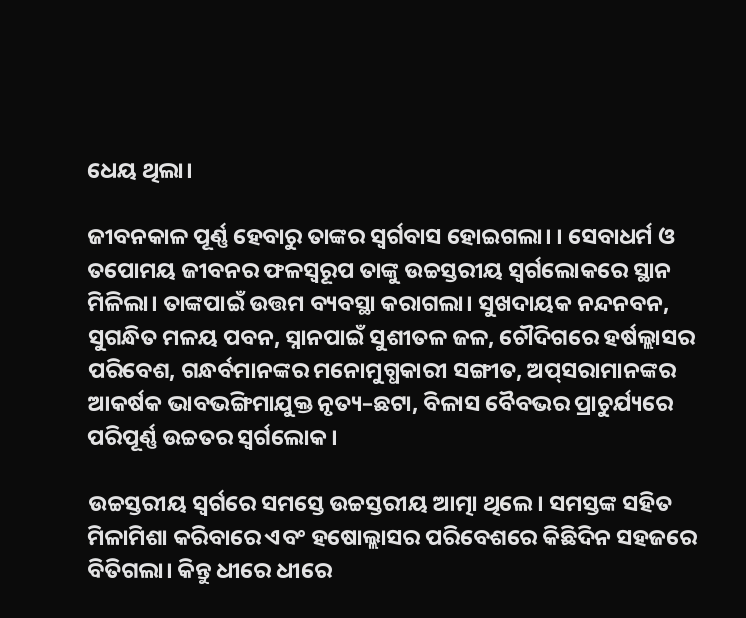ଧେୟ ଥିଲା।

ଜୀବନକାଳ ପୂର୍ଣ୍ଣ ହେବାରୁ ତାଙ୍କର ସ୍ଵର୍ଗବାସ ହୋଇଗଲା। । ସେବାଧର୍ମ ଓ ତପୋମୟ ଜୀବନର ଫଳସ୍ବରୂପ ତାଙ୍କୁ ଉଚ୍ଚସ୍ତରୀୟ ସ୍ଵର୍ଗଲୋକରେ ସ୍ଥାନ ମିଳିଲା। ତାଙ୍କପାଇଁ ଉତ୍ତମ ବ୍ୟବସ୍ଥା କରାଗଲା। ସୁଖଦାୟକ ନନ୍ଦନବନ, ସୁଗନ୍ଧିତ ମଳୟ ପବନ, ସ୍ନାନପାଇଁ ସୁଶୀତଳ ଜଳ, ଚୌଦିଗରେ ହର୍ଷଲ୍ଲାସର ପରିବେଶ, ଗନ୍ଧର୍ବମାନଙ୍କର ମନୋମୁଗ୍ଧକାରୀ ସଙ୍ଗୀତ, ଅପ୍‌ସରାମାନଙ୍କର ଆକର୍ଷକ ଭାବଭଙ୍ଗିମାଯୁକ୍ତ ନୃତ୍ୟ–ଛଟା, ବିଳାସ ବୈବଭର ପ୍ରାଚୁର୍ଯ୍ୟରେ ପରିପୂର୍ଣ୍ଣ ଉଚ୍ଚତର ସ୍ଵର୍ଗଲୋକ।

ଉଚ୍ଚସ୍ତରୀୟ ସ୍ବର୍ଗରେ ସମସ୍ତେ ଉଚ୍ଚସ୍ତରୀୟ ଆତ୍ମା ଥିଲେ। ସମସ୍ତଙ୍କ ସହିତ ମିଳାମିଶା କରିବାରେ ଏବଂ ହଷୋଲ୍ଲାସର ପରିବେଶରେ କିଛିଦିନ ସହଜରେ ବିତିଗଲା। କିନ୍ତୁ ଧୀରେ ଧୀରେ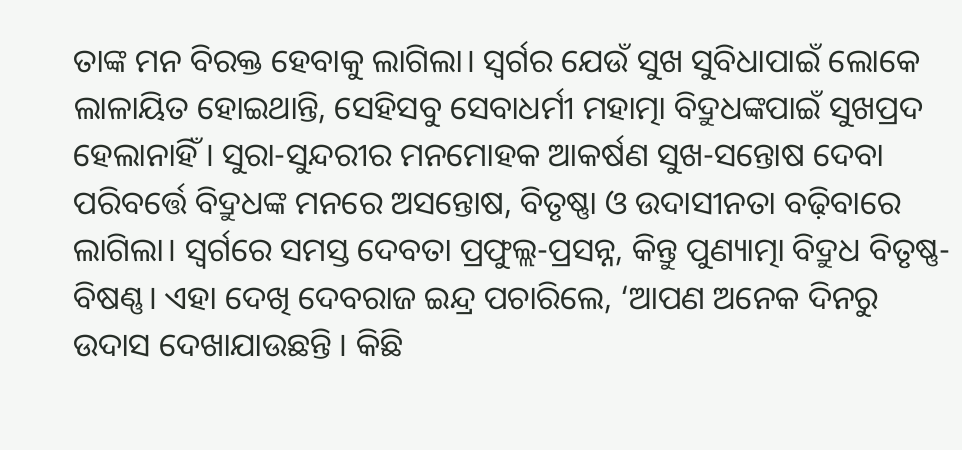ତାଙ୍କ ମନ ବିରକ୍ତ ହେବାକୁ ଲାଗିଲା। ସ୍ବର୍ଗର ଯେଉଁ ସୁଖ ସୁବିଧାପାଇଁ ଲୋକେ ଲାଳାୟିତ ହୋଇଥାନ୍ତି, ସେହିସବୁ ସେବାଧର୍ମୀ ମହାତ୍ମା ବିଦ୍ରୁଧଙ୍କପାଇଁ ସୁଖପ୍ରଦ ହେଲାନାହିଁ। ସୁରା-ସୁନ୍ଦରୀର ମନମୋହକ ଆକର୍ଷଣ ସୁଖ-ସନ୍ତୋଷ ଦେବା ପରିବର୍ତ୍ତେ ବିଦ୍ରୁଧଙ୍କ ମନରେ ଅସନ୍ତୋଷ, ବିତୃଷ୍ଣା ଓ ଉଦାସୀନତା ବଢ଼ିବାରେ ଲାଗିଲା। ସ୍ୱର୍ଗରେ ସମସ୍ତ ଦେବତା ପ୍ରଫୁଲ୍ଲ-ପ୍ରସନ୍ନ, କିନ୍ତୁ ପୁଣ୍ୟାତ୍ମା ବିଦ୍ରୁଧ ବିତୃଷ୍ଣ-ବିଷଣ୍ଣ। ଏହା ଦେଖି ଦେବରାଜ ଇନ୍ଦ୍ର ପଚାରିଲେ, ‘ଆପଣ ଅନେକ ଦିନରୁ ଉଦାସ ଦେଖାଯାଉଛନ୍ତି । କିଛି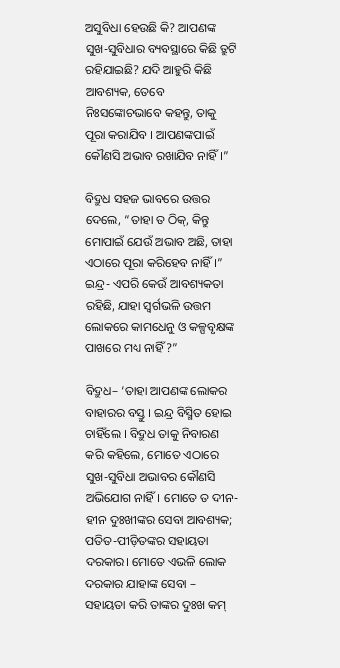ଅସୁବିଧା ହେଉଛି କି? ଆପଣଙ୍କ ସୁଖ-ସୁବିଧାର ବ୍ୟବସ୍ଥାରେ କିଛି ତ୍ରୁଟି ରହିଯାଇଛି? ଯଦି ଆହୁରି କିଛି ଆବଶ୍ୟକ, ତେବେ ନିଃସଙ୍କୋଚଭାବେ କହନ୍ତୁ, ତାକୁ ପୂରା କରାଯିବ । ଆପଣଙ୍କପାଇଁ କୌଣସି ଅଭାବ ରଖାଯିବ ନାହିଁ।”

ବିଦ୍ରୁଧ ସହଜ ଭାବରେ ଉତ୍ତର ଦେଲେ, “ତାହା ତ ଠିକ୍, କିନ୍ତୁ ମୋପାଇଁ ଯେଉଁ ଅଭାବ ଅଛି, ତାହା ଏଠାରେ ପୂରା କରିହେବ ନାହିଁ।”
ଇନ୍ଦ୍ର- ଏପରି କେଉଁ ଆବଶ୍ୟକତା ରହିଛି, ଯାହା ସ୍ୱର୍ଗଭଳି ଉତ୍ତମ ଲୋକରେ କାମଧେନୁ ଓ କଳ୍ପବୃକ୍ଷଙ୍କ ପାଖରେ ମଧ୍ୟ ନାହିଁ ?”

ବିଦ୍ରୁଧ– ‘ତାହା ଆପଣଙ୍କ ଲୋକର ବାହାରର ବସ୍ତୁ । ଇନ୍ଦ୍ର ବିସ୍ମିତ ହୋଇ ଚାହିଁଲେ । ବିଦ୍ରୁଧ ତାକୁ ନିବାରଣ କରି କହିଲେ, ମୋତେ ଏଠାରେ ସୁଖ-ସୁବିଧା ଅଭାବର କୌଣସି ଅଭିଯୋଗ ନାହିଁ। ମୋତେ ତ ଦୀନ-ହୀନ ଦୁଃଖୀଙ୍କର ସେବା ଆବଶ୍ୟକ; ପତିତ-ପୀଡ଼ିତଙ୍କର ସହାୟତା ଦରକାର। ମୋତେ ଏଭଳି ଲୋକ ଦରକାର ଯାହାଙ୍କ ସେବା – ସହାୟତା କରି ତାଙ୍କର ଦୁଃଖ କମ୍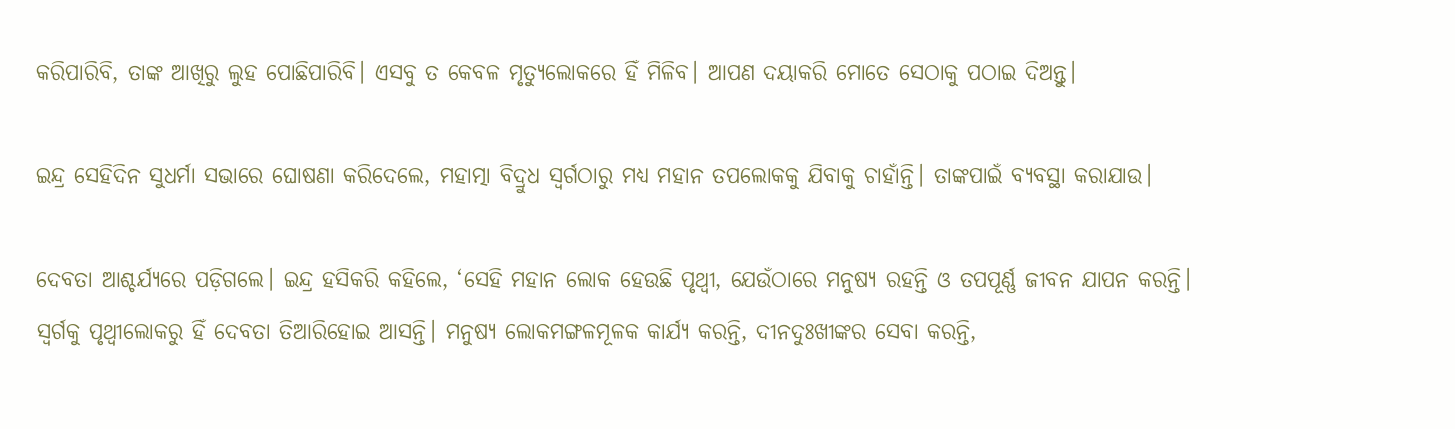କରିପାରିବି, ତାଙ୍କ ଆଖିରୁ ଲୁହ ପୋଛିପାରିବି। ଏସବୁ ତ କେବଳ ମୃତ୍ୟୁଲୋକରେ ହିଁ ମିଳିବ। ଆପଣ ଦୟାକରି ମୋତେ ସେଠାକୁ ପଠାଇ ଦିଅନ୍ତୁ।

ଇନ୍ଦ୍ର ସେହିଦିନ ସୁଧର୍ମା ସଭାରେ ଘୋଷଣା କରିଦେଲେ, ମହାତ୍ମା ବିଦ୍ରୁଧ ସ୍ଵର୍ଗଠାରୁ ମଧ୍ୟ ମହାନ ତପଲୋକକୁ ଯିବାକୁ ଚାହାଁନ୍ତି। ତାଙ୍କପାଇଁ ବ୍ୟବସ୍ଥା କରାଯାଉ।

ଦେବତା ଆଶ୍ଚର୍ଯ୍ୟରେ ପଡ଼ିଗଲେ। ଇନ୍ଦ୍ର ହସିକରି କହିଲେ, ‘ସେହି ମହାନ ଲୋକ ହେଉଛି ପୃଥ୍ବୀ, ଯେଉଁଠାରେ ମନୁଷ୍ୟ ରହନ୍ତି ଓ ତପପୂର୍ଣ୍ଣ ଜୀବନ ଯାପନ କରନ୍ତି। ସ୍ଵର୍ଗକୁ ପୃଥ୍ବୀଲୋକରୁ ହିଁ ଦେବତା ତିଆରିହୋଇ ଆସନ୍ତି। ମନୁଷ୍ୟ ଲୋକମଙ୍ଗଳମୂଳକ କାର୍ଯ୍ୟ କରନ୍ତି, ଦୀନଦୁଃଖୀଙ୍କର ସେବା କରନ୍ତି,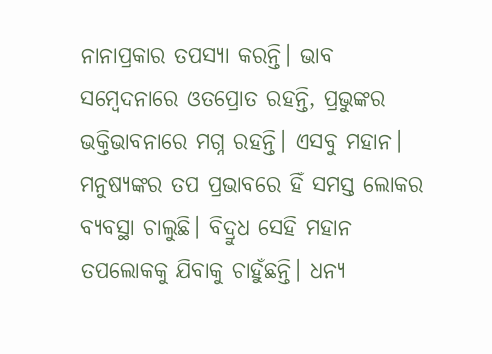ନାନାପ୍ରକାର ତପସ୍ୟା କରନ୍ତି। ଭାବ ସମ୍ବେଦନାରେ ଓତପ୍ରୋତ ରହନ୍ତି, ପ୍ରଭୁଙ୍କର ଭକ୍ତିଭାବନାରେ ମଗ୍ନ ରହନ୍ତି। ଏସବୁ ମହାନ। ମନୁଷ୍ୟଙ୍କର ତପ ପ୍ରଭାବରେ ହିଁ ସମସ୍ତ ଲୋକର ବ୍ୟବସ୍ଥା ଚାଲୁଛି। ବିଦ୍ରୁଧ ସେହି ମହାନ ତପଲୋକକୁ ଯିବାକୁ ଚାହୁଁଛନ୍ତି। ଧନ୍ୟ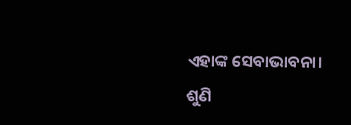ଏହାଙ୍କ ସେବାଭାବନା। ଶୁଣି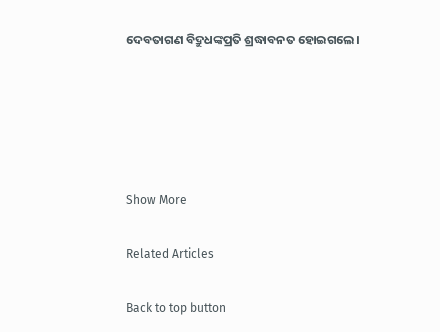ଦେବତାଗଣ ବିଦ୍ରୁଧଙ୍କପ୍ରତି ଶ୍ରଦ୍ଧାବନତ ହୋଇଗଲେ।





Show More

Related Articles

Back to top button